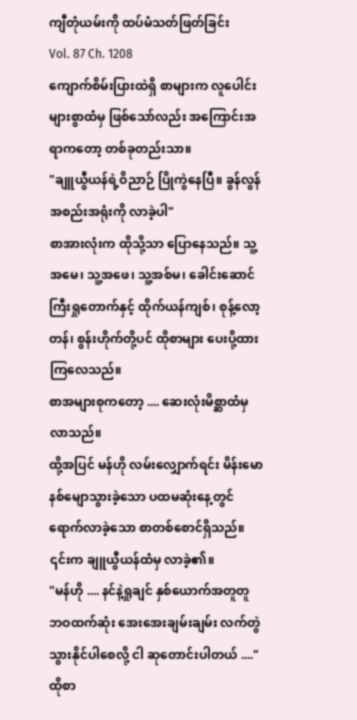ကျီတုံယမ်းကို ထပ်မံသတ်ဖြတ်ခြင်း
Vol. 87 Ch. 1208
ကျောက်စိမ်းပြားထဲရှိ စာများက လူပေါင်းများစွာထံမှ ဖြစ်သော်လည်း အကြောင်းအရာကတော့ တစ်ခုတည်းသာ။
"ချူယွီယန်ရဲ့ဝိညာဉ် ပြိုကွဲနေပြီ။ ခွန်လွန်အစည်းအရုံးကို လာခဲ့ပါ"
စာအားလုံးက ထိုသို့သာ ပြောနေသည်။ သူ့အမေ၊ သူ့အဖေ၊ သူ့အစ်မ၊ ခေါင်းဆောင်ကြီးရှုတောက်နှင့် ထိုက်ယန်ကျစ်၊ စုန့်လော့တန်၊ စွန်းဟိုက်တို့ပင် ထိုစာများ ပေးပို့ထားကြလေသည်။
စာအများစုကတော့ .... ဆေးလုံးမိစ္ဆာထံမှ လာသည်။
ထို့အပြင် မန်ဟို လမ်းလျှောက်ရင်း မိန်းမောနစ်မျောသွားခဲ့သော ပထမဆုံးနေ့တွင် ရောက်လာခဲ့သော စာတစ်စောင်ရှိသည်။ ၎င်းက ချူယွီယန်ထံမှ လာခဲ့၏။
"မန်ဟို .... နင်နဲ့ရှုချင် နှစ်ယောက်အတူတူ ဘဝထက်ဆုံး အေးအေးချမ်းချမ်း လက်တွဲသွားနိုင်ပါစေလို့ ငါ ဆုတောင်းပါတယ် ...." ထိုစာ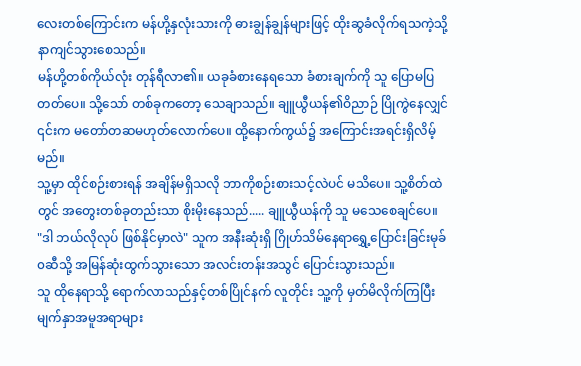လေးတစ်ကြောင်းက မန်ဟို့နှလုံးသားကို ဓားချွန်ချွန်များဖြင့် ထိုးဆွခံလိုက်ရသကဲ့သို့ နာကျင်သွားစေသည်။
မန်ဟို့တစ်ကိုယ်လုံး တုန်ရီလာ၏။ ယခုခံစားနေရသော ခံစားချက်ကို သူ ပြောမပြတတ်ပေ။ သို့သော် တစ်ခုကတော့ သေချာသည်။ ချူယွီယန်၏ဝိညာဉ် ပြိုကွဲနေလျှင် ၎င်းက မတော်တဆမဟုတ်လောက်ပေ။ ထို့နောက်ကွယ်၌ အကြောင်းအရင်းရှိလိမ့်မည်။
သူ့မှာ ထိုင်စဉ်းစားရန် အချိန်မရှိသလို ဘာကိုစဉ်းစားသင့်လဲပင် မသိပေ။ သူ့စိတ်ထဲတွင် အတွေးတစ်ခုတည်းသာ စိုးမိုးနေသည်..... ချူယွီယန်ကို သူ မသေစေချင်ပေ။
"ဒါ ဘယ်လိုလုပ် ဖြစ်နိုင်မှာလဲ" သူက အနီးဆုံးရှိ ဂြိုဟ်သိမ်နေရာရွှေ့ပြောင်းခြင်းမုခ်၀ဆီသို့ အမြန်ဆုံးထွက်သွားသော အလင်းတန်းအသွင် ပြောင်းသွားသည်။
သူ ထိုနေရာသို့ ရောက်လာသည်နှင့်တစ်ပြိုင်နက် လူတိုင်း သူ့ကို မှတ်မိလိုက်ကြပြီး မျက်နှာအမူအရာများ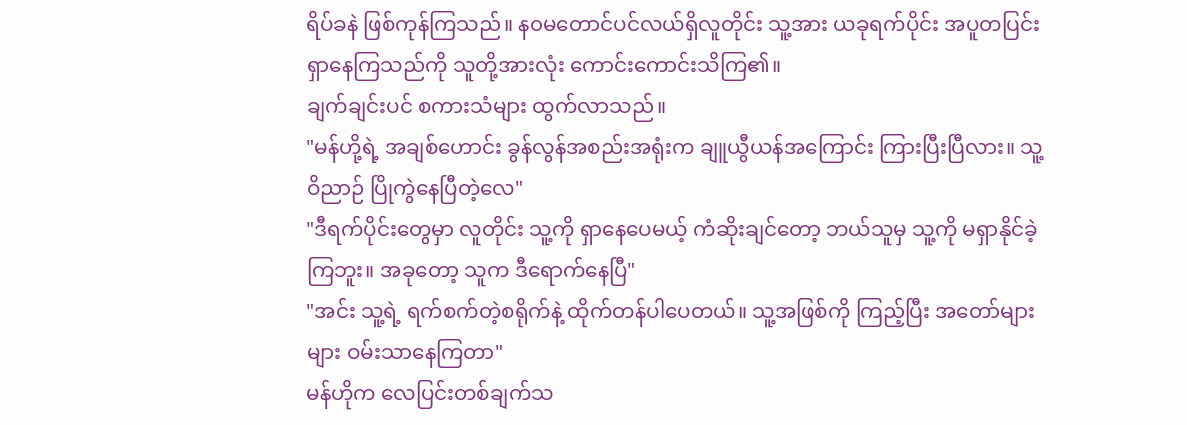ရိပ်ခနဲ ဖြစ်ကုန်ကြသည်။ န၀မတောင်ပင်လယ်ရှိလူတိုင်း သူ့အား ယခုရက်ပိုင်း အပူတပြင်းရှာနေကြသည်ကို သူတို့အားလုံး ကောင်းကောင်းသိကြ၏။
ချက်ချင်းပင် စကားသံများ ထွက်လာသည်။
"မန်ဟို့ရဲ့ အချစ်ဟောင်း ခွန်လွန်အစည်းအရုံးက ချူယွီယန်အကြောင်း ကြားပြီးပြီလား။ သူ့ဝိညာဉ် ပြိုကွဲနေပြီတဲ့လေ"
"ဒီရက်ပိုင်းတွေမှာ လူတိုင်း သူ့ကို ရှာနေပေမယ့် ကံဆိုးချင်တော့ ဘယ်သူမှ သူ့ကို မရှာနိုင်ခဲ့ကြဘူး။ အခုတော့ သူက ဒီရောက်နေပြီ"
"အင်း သူ့ရဲ့ ရက်စက်တဲ့စရိုက်နဲ့ ထိုက်တန်ပါပေတယ်။ သူ့အဖြစ်ကို ကြည့်ပြီး အတော်များများ ဝမ်းသာနေကြတာ"
မန်ဟိုက လေပြင်းတစ်ချက်သ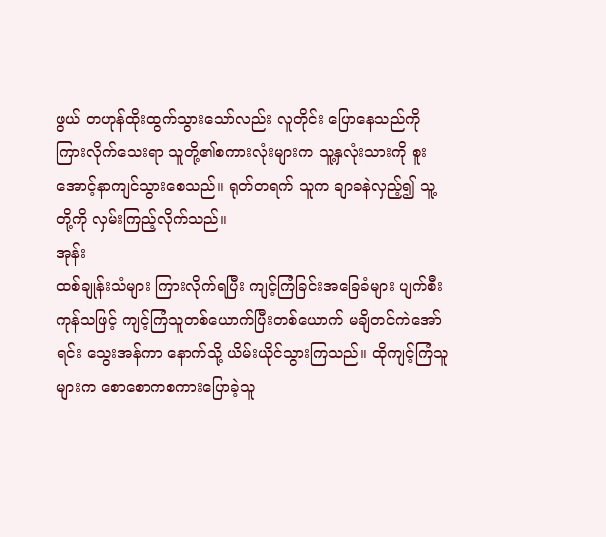ဖွယ် တဟုန်ထိုးထွက်သွားသော်လည်း လူတိုင်း ပြောနေသည်ကို ကြားလိုက်သေးရာ သူတို့၏စကားလုံးများက သူ့နှလုံးသားကို စူးအောင့်နာကျင်သွားစေသည်။ ရုတ်တရက် သူက ချာခနဲလှည့်၍ သူ့တို့ကို လှမ်းကြည့်လိုက်သည်။
အုန်း
ထစ်ချုန်းသံများ ကြားလိုက်ရပြီး ကျင့်ကြံခြင်းအခြေခံများ ပျက်စီးကုန်သဖြင့် ကျင့်ကြံသူတစ်ယောက်ပြီးတစ်ယောက် မချိတင်ကဲအော်ရင်း သွေးအန်ကာ နောက်သို့ ယိမ်းယိုင်သွားကြသည်။ ထိုကျင့်ကြံသူများက စောစောကစကားပြောခဲ့သူ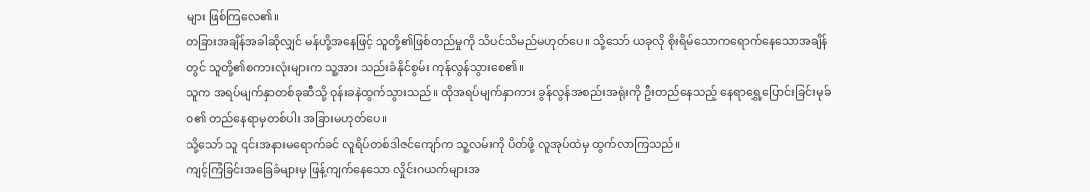များ ဖြစ်ကြလေ၏။
တခြားအချိန်အခါဆိုလျှင် မန်ဟို့အနေဖြင့် သူတို့၏ဖြစ်တည်မှုကို သိပင်သိမည်မဟုတ်ပေ။ သို့သော် ယခုလို စိုးရိမ်သောကရောက်နေသောအချိန်တွင် သူတို့၏စကားလုံးများက သူ့အား သည်းခံနိုင်စွမ်း ကုန်လွန်သွားစေ၏။
သူက အရပ်မျက်နှာတစ်ခုဆီသို့ ဝုန်းခနဲထွက်သွားသည်။ ထိုအရပ်မျက်နှာကား ခွန်လွန်အစည်းအရုံးကို ဦးတည်နေသည့် နေရာရွှေ့ပြောင်းခြင်းမုခ်၀၏ တည်နေရာမှတစ်ပါး အခြားမဟုတ်ပေ။
သို့သော် သူ ၎င်းအနားမရောက်ခင် လူရိပ်တစ်ဒါဇင်ကျော်က သူ့လမ်းကို ပိတ်ဖို့ လူအုပ်ထဲမှ ထွက်လာကြသည်။
ကျင့်ကြံခြင်းအခြေခံများမှ ဖြန့်ကျက်နေသော လှိုင်းဂယက်များအ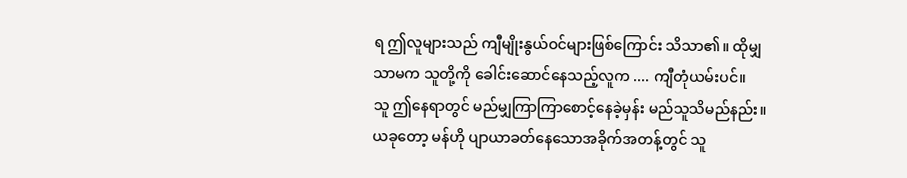ရ ဤလူများသည် ကျီမျိုးနွယ်ဝင်များဖြစ်ကြောင်း သိသာ၏။ ထိုမျှသာမက သူတို့ကို ခေါင်းဆောင်နေသည့်လူက .... ကျီတုံယမ်းပင်။
သူ ဤနေရာတွင် မည်မျှကြာကြာစောင့်နေခဲ့မှန်း မည်သူသိမည်နည်း။ ယခုတော့ မန်ဟို ပျာယာခတ်နေသောအခိုက်အတန့်တွင် သူ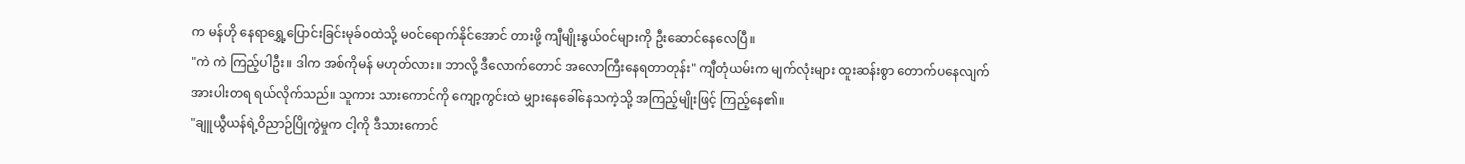က မန်ဟို နေရာရွှေ့ပြောင်းခြင်းမုခ်၀ထဲသို့ မ၀င်ရောက်နိုင်အောင် တားဖို့ ကျီမျိုးနွယ်၀င်များကို ဦးဆောင်နေလေပြီ။
"ကဲ ကဲ ကြည့်ပါဦး။ ဒါက အစ်ကိုမန် မဟုတ်လား။ ဘာလို့ ဒီလောက်တောင် အလောကြီးနေရတာတုန်း" ကျီတုံယမ်းက မျက်လုံးများ ထူးဆန်းစွာ တောက်ပနေလျက် အားပါးတရ ရယ်လိုက်သည်။ သူကား သားကောင်ကို ကျော့ကွင်းထဲ မျှားနေခေါ်နေသကဲ့သို့ အကြည့်မျိုးဖြင့် ကြည့်နေ၏။
"ချူယွီယန်ရဲ့ဝိညာဉ်ပြိုကွဲမှုက ငါ့ကို ဒီသားကောင်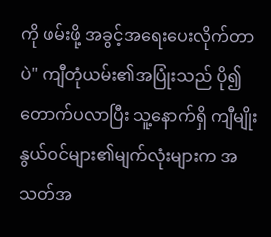ကို ဖမ်းဖို့ အခွင့်အရေးပေးလိုက်တာပဲ" ကျီတုံယမ်း၏အပြုံးသည် ပို၍တောက်ပလာပြီး သူ့နောက်ရှိ ကျီမျိုးနွယ်၀င်များ၏မျက်လုံးများက အသတ်အ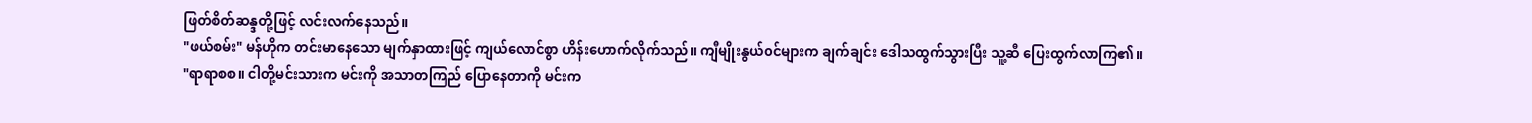ဖြတ်စိတ်ဆန္ဒတို့ဖြင့် လင်းလက်နေသည်။
"ဖယ်စမ်း" မန်ဟိုက တင်းမာနေသော မျက်နှာထားဖြင့် ကျယ်လောင်စွာ ဟိန်းဟောက်လိုက်သည်။ ကျီမျိုးနွယ်၀င်များက ချက်ချင်း ဒေါသထွက်သွားပြီး သူ့ဆီ ပြေးထွက်လာကြ၏။
"ရာရာစစ။ ငါတို့မင်းသားက မင်းကို အသာတကြည် ပြောနေတာကို မင်းက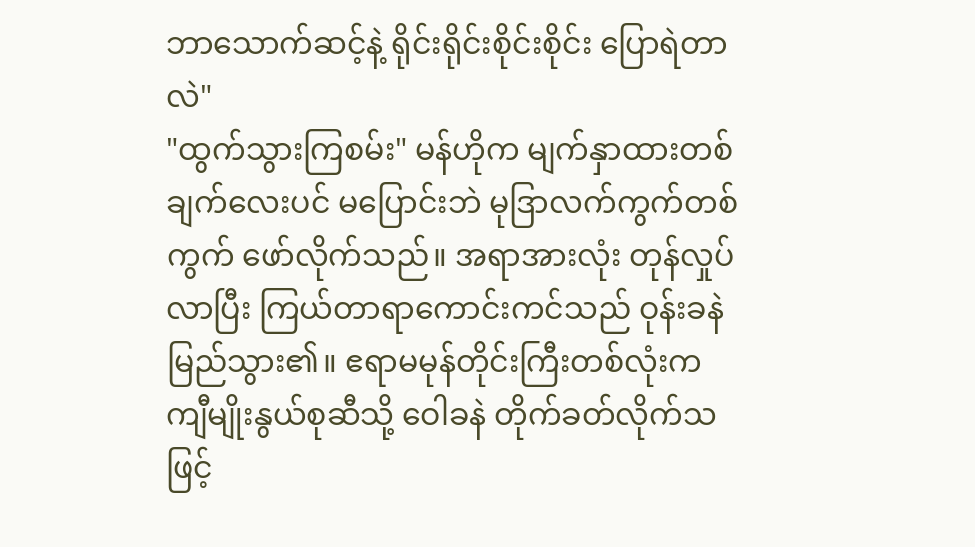ဘာသောက်ဆင့်နဲ့ ရိုင်းရိုင်းစိုင်းစိုင်း ပြောရဲတာလဲ"
"ထွက်သွားကြစမ်း" မန်ဟိုက မျက်နှာထားတစ်ချက်လေးပင် မပြောင်းဘဲ မုဒြာလက်ကွက်တစ်ကွက် ဖော်လိုက်သည်။ အရာအားလုံး တုန်လှုပ်လာပြီး ကြယ်တာရာကောင်းကင်သည် ဝုန်းခနဲ မြည်သွား၏။ ဧရာမမုန်တိုင်းကြီးတစ်လုံးက ကျီမျိုးနွယ်စုဆီသို့ ဝေါခနဲ တိုက်ခတ်လိုက်သဖြင့်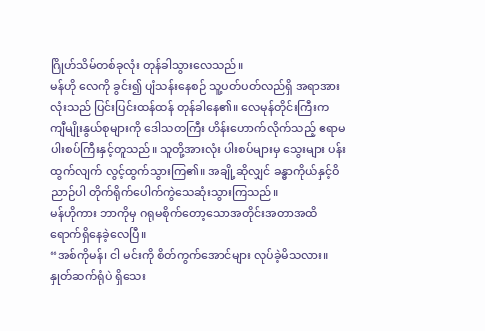ဂြိုဟ်သိမ်တစ်ခုလုံး တုန်ခါသွားလေသည်။
မန်ဟို လေကို ခွင်း၍ ပျံသန်းနေစဉ် သူ့ပတ်ပတ်လည်ရှိ အရာအားလုံးသည် ပြင်းပြင်းထန်ထန် တုန်ခါနေ၏။ လေမုန်တိုင်းကြီးက ကျီမျိုးနွယ်စုများကို ဒေါသတကြီး ဟိန်းဟောက်လိုက်သည့် ဧရာမပါးစပ်ကြီးနှင့်တူသည်။ သူတို့အားလုံး ပါးစပ်များမှ သွေးများ ပန်းထွက်လျက် လွင့်ထွက်သွားကြ၏။ အချို့ဆိုလျှင် ခန္ဓာကိုယ်နှင့်ဝိညာဉ်ပါ တိုက်ရိုက်ပေါက်ကွဲသေဆုံးသွားကြသည်။
မန်ဟိုကား ဘာကိုမှ ဂရုမစိုက်တော့သောအတိုင်းအတာအထိ ရောက်ရှိနေခဲ့လေပြီ။
“အစ်ကိုမန်၊ ငါ မင်းကို စိတ်ကွက်အောင်များ လုပ်ခဲ့မိသလား။ နှုတ်ဆက်ရုံပဲ ရှိသေး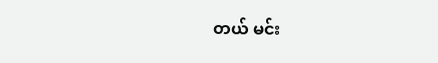တယ် မင်း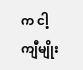က ငါ့ကျီမျိုး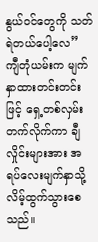နွယ်ဝင်တွေကို သတ်ရဲတယ်ပေါ့လေ” ကျီတုံယမ်းက မျက်နှာထားတင်းတင်းဖြင့် ရှေ့တစ်လှမ်းတက်လိုက်ကာ ချီလှိုင်းများအား အရပ်လေးမျက်နှာသို့ လိမ့်ထွက်သွားစေသည်။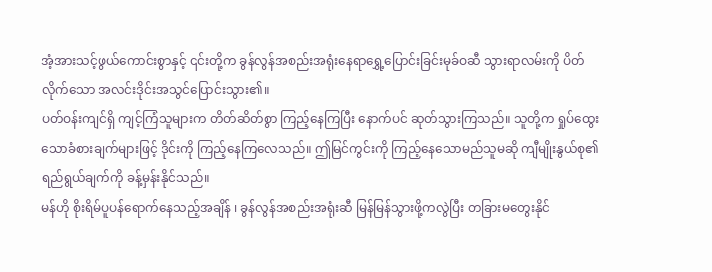အံ့အားသင့်ဖွယ်ကောင်းစွာနှင့် ၎င်းတို့က ခွန်လွန်အစည်းအရုံးနေရာရွှေ့ပြောင်းခြင်းမုခ်ဝဆီ သွားရာလမ်းကို ပိတ်လိုက်သော အလင်းဒိုင်းအသွင်ပြောင်းသွား၏။
ပတ်ဝန်းကျင်ရှိ ကျင့်ကြံသူများက တိတ်ဆိတ်စွာ ကြည့်နေကြပြီး နောက်ပင် ဆုတ်သွားကြသည်။ သူတို့က ရှုပ်ထွေးသောခံစားချက်များဖြင့် ဒိုင်းကို ကြည့်နေကြလေသည်။ ဤမြင်ကွင်းကို ကြည့်နေသောမည်သူမဆို ကျီမျိုးနွယ်စု၏ ရည်ရွယ်ချက်ကို ခန့်မှန်းနိုင်သည်။
မန်ဟို စိုးရိမ်ပူပန်ရောက်နေသည့်အချိန် ၊ ခွန်လွန်အစည်းအရုံးဆီ မြန်မြန်သွားဖို့ကလွဲပြီး တခြားမတွေးနိုင်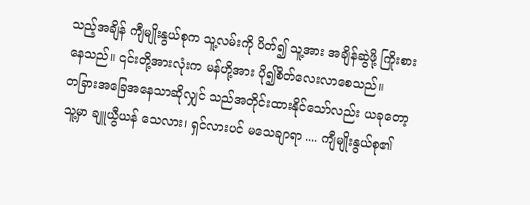သည့်အချိန် ကျီမျိုးနွယ်စုက သူ့လမ်းကို ပိတ်၍ သူ့အား အချိန်ဆွဲဖို့ ကြိုးစားနေသည်။ ၎င်းတို့အားလုံးက မန်ဟို့အား ပို၍စိတ်လေးလာစေသည်။
တခြားအခြေအနေသာဆိုလျှင် သည်အတိုင်းထားနိုင်သော်လည်း ယခုတော့ သူ့မှာ ချူယွီယန် သေလား၊ ရှင်လားပင် မသေချာရာ .... ကျီမျိုးနွယ်စု၏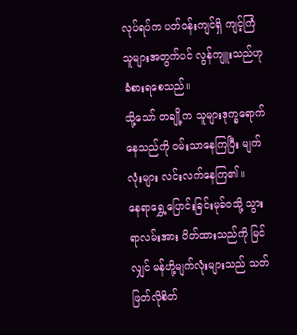လုပ်ရပ်က ပတ်ဝန်းကျင်ရှိ ကျင့်ကြံသူများအတွက်ပင် လွန်ကျူးသည်ဟု ခံစားရစေသည်။
သို့သော် တချို့က သူများဒုက္ခရောက်နေသည်ကို ဝမ်းသာနေကြပြီး မျက်လုံးများ လင်းလက်နေကြ၏။
နေရာရွှေ့ပြောင်းခြင်းမုခ်ဝသို့ သွားရာလမ်းအား ပိတ်ထားသည်ကို မြင်လျှင် မန်ဟို့မျက်လုံးများသည် သတ်ဖြတ်လိုစိတ်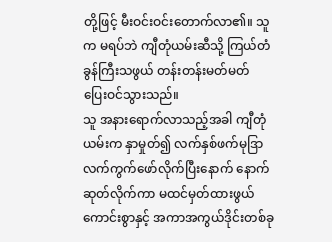တို့ဖြင့် မီးဝင်းဝင်းတောက်လာ၏။ သူက မရပ်ဘဲ ကျီတုံယမ်းဆီသို့ ကြယ်တံခွန်ကြီးသဖွယ် တန်းတန်းမတ်မတ် ပြေးဝင်သွားသည်။
သူ အနားရောက်လာသည့်အခါ ကျီတုံယမ်းက နှာမှုတ်၍ လက်နှစ်ဖက်မုဒြာလက်ကွက်ဖော်လိုက်ပြီးနောက် နောက်ဆုတ်လိုက်ကာ မထင်မှတ်ထားဖွယ်ကောင်းစွာနှင့် အကာအကွယ်ဒိုင်းတစ်ခု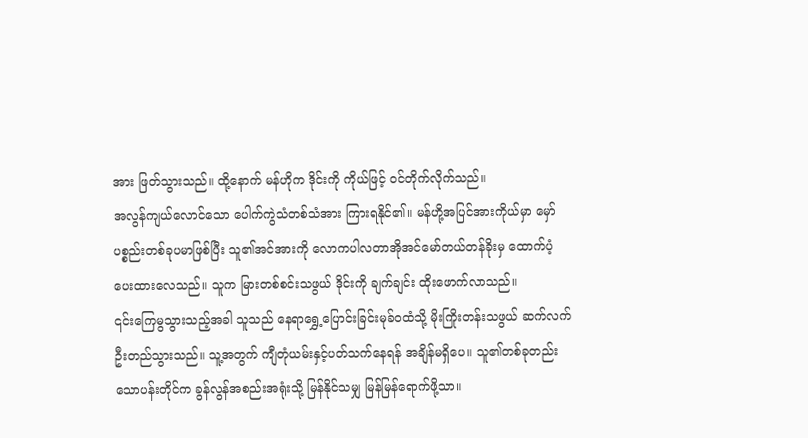အား ဖြတ်သွားသည်။ ထို့နောက် မန်ဟိုက ဒိုင်းကို ကိုယ်ဖြင့် ဝင်တိုက်လိုက်သည်။
အလွန်ကျယ်လောင်သော ပေါက်ကွဲသံတစ်သံအား ကြားရနိုင်၏။ မန်ဟို့အပြင်အားကိုယ်မှာ မှော်ပစ္စည်းတစ်ခုပမာဖြစ်ပြီး သူ၏အင်အားကို လောကပါလတာအိုအင်မော်တယ်တန်ခိုးမှ ထောက်ပံ့ပေးထားလေသည်။ သူက မြားတစ်စင်းသဖွယ် ဒိုင်းကို ချက်ချင်း ထိုးဖောက်လာသည်။
၎င်းကြေမွသွားသည့်အခါ သူသည် နေရာရွှေ့ပြောင်းခြင်းမုခ်ဝထံသို့ မိုးကြိုးတန်းသဖွယ် ဆက်လက်ဦးတည်သွားသည်။ သူ့အတွက် ကျီတုံယမ်းနှင့်ပတ်သက်နေရန် အချိန်မရှိပေ။ သူ၏တစ်ခုတည်းသောပန်းတိုင်က ခွန်လွန်အစည်းအရုံးသို့ မြန်နိုင်သမျှ မြန်မြန်ရောက်ဖို့သာ။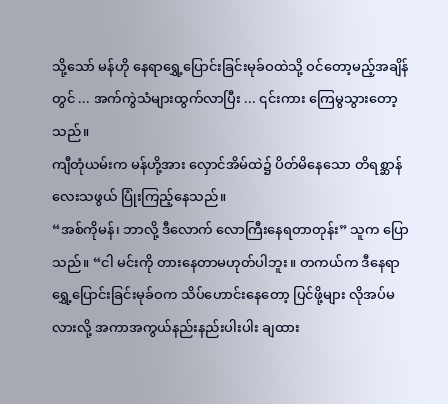သို့သော် မန်ဟို နေရာရွှေ့ပြောင်းခြင်းမုခ်ဝထဲသို့ ဝင်တော့မည့်အချိန်တွင် ... အက်ကွဲသံများထွက်လာပြီး ... ၎င်းကား ကြေမွသွားတော့သည်။
ကျီတုံယမ်းက မန်ဟို့အား လှောင်အိမ်ထဲ၌ ပိတ်မိနေသော တိရစ္ဆာန်လေးသဖွယ် ပြုံးကြည့်နေသည်။
“အစ်ကိုမန်၊ ဘာလို့ ဒီလောက် လောကြီးနေရတာတုန်း” သူက ပြောသည်။ “ငါ မင်းကို တားနေတာမဟုတ်ပါဘူး။ တကယ်က ဒီနေရာရွှေ့ပြောင်းခြင်းမုခ်ဝက သိပ်ဟောင်းနေတော့ ပြင်ဖို့များ လိုအပ်မလားလို့ အကာအကွယ်နည်းနည်းပါးပါး ချထား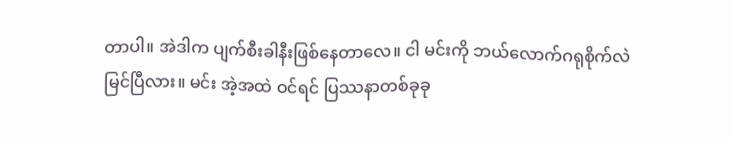တာပါ။ အဲဒါက ပျက်စီးခါနီးဖြစ်နေတာလေ။ ငါ မင်းကို ဘယ်လောက်ဂရုစိုက်လဲ မြင်ပြီလား။ မင်း အဲ့အထဲ ဝင်ရင် ပြဿနာတစ်ခုခု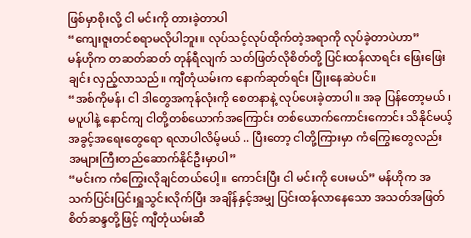ဖြစ်မှာစိုးလို့ ငါ မင်းကို တားခဲ့တာပါ
“ကျေးဇူးတင်စရာမလိုပါဘူး။ လုပ်သင့်လုပ်ထိုက်တဲ့အရာကို လုပ်ခဲ့တာပဲဟာ”
မန်ဟိုက တဆတ်ဆတ် တုန်ရီလျက် သတ်ဖြတ်လိုစိတ်တို့ ပြင်းထန်လာရင်း ဖြေးဖြေးချင်း လှည့်လာသည်။ ကျီတုံယမ်းက နောက်ဆုတ်ရင်း ပြုံးနေဆဲပင်။
“အစ်ကိုမန်၊ ငါ ဒါတွေအကုန်လုံးကို စေတနာနဲ့ လုပ်ပေးခဲ့တာပါ။ အခု ပြန်တော့မယ် ၊ မပူပါနဲ့ နောင်ကျ ငါတို့တစ်ယောက်အကြောင်း တစ်ယောက်ကောင်းကောင်း သိနိုင်မယ့် အခွင့်အရေးတွေရော ရလာပါလိမ့်မယ် .. ပြီးတော့ ငါတို့ကြားမှာ ကံကြွေးတွေလည်း အများကြီးတည်ဆောက်နိုင်ဦးမှာပါ”
“မင်းက ကံကြွေးလိုချင်တယ်ပေါ့။ ကောင်းပြီး ငါ မင်းကို ပေးမယ်” မန်ဟိုက အသက်ပြင်းပြင်းရှူသွင်းလိုက်ပြီး အချိန်နှင့်အမျှ ပြင်းထန်လာနေသော အသတ်အဖြတ်စိတ်ဆန္ဒတို့ဖြင့် ကျီတုံယမ်းဆီ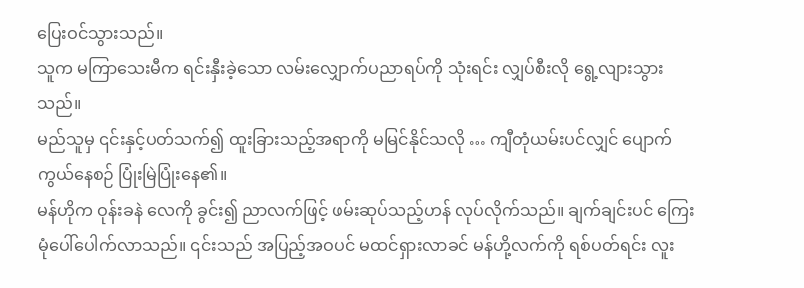ပြေးဝင်သွားသည်။
သူက မကြာသေးမီက ရင်းနှီးခဲ့သော လမ်းလျှောက်ပညာရပ်ကို သုံးရင်း လျှပ်စီးလို ရွေ့လျားသွားသည်။
မည်သူမှ ၎င်းနှင့်ပတ်သက်၍ ထူးခြားသည့်အရာကို မမြင်နိုင်သလို … ကျီတုံယမ်းပင်လျှင် ပျောက်ကွယ်နေစဉ် ပြုံးမြဲပြုံးနေ၏။
မန်ဟိုက ဝုန်းခနဲ လေကို ခွင်း၍ ညာလက်ဖြင့် ဖမ်းဆုပ်သည့်ဟန် လုပ်လိုက်သည်။ ချက်ချင်းပင် ကြေးမုံပေါ်ပေါက်လာသည်။ ၎င်းသည် အပြည့်အဝပင် မထင်ရှားလာခင် မန်ဟို့လက်ကို ရစ်ပတ်ရင်း လူး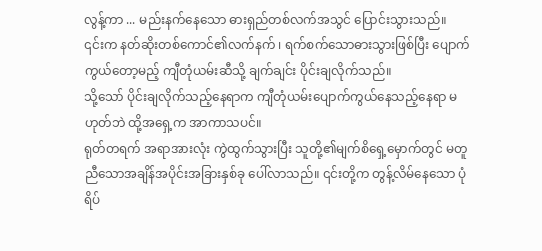လွန့်ကာ ... မည်းနက်နေသော ဓားရှည်တစ်လက်အသွင် ပြောင်းသွားသည်။
၎င်းက နတ်ဆိုးတစ်ကောင်၏လက်နက် ၊ ရက်စက်သောဓားသွားဖြစ်ပြီး ပျောက်ကွယ်တော့မည့် ကျီတုံယမ်းဆီသို့ ချက်ချင်း ပိုင်းချလိုက်သည်။
သို့သော် ပိုင်းချလိုက်သည့်နေရာက ကျီတုံယမ်းပျောက်ကွယ်နေသည့်နေရာ မဟုတ်ဘဲ ထို့အရှေ့က အာကာသပင်။
ရုတ်တရက် အရာအားလုံး ကွဲထွက်သွားပြီး သူတို့၏မျက်စိရှေ့မှောက်တွင် မတူညီသောအချိန်အပိုင်းအခြားနှစ်ခု ပေါ်လာသည်။ ၎င်းတို့က တွန့်လိမ်နေသော ပုံရိပ်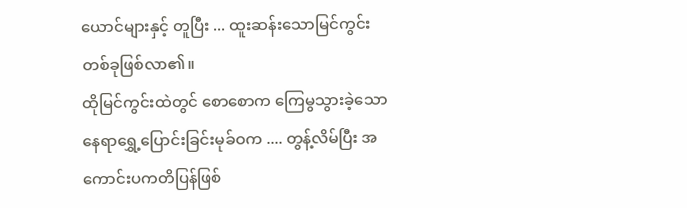ယောင်များနှင့် တူပြီး ... ထူးဆန်းသောမြင်ကွင်းတစ်ခုဖြစ်လာ၏။
ထိုမြင်ကွင်းထဲတွင် စောစောက ကြေမွသွားခဲ့သော နေရာရွှေ့ပြောင်းခြင်းမုခ်ဝက .... တွန့်လိမ်ပြီး အကောင်းပကတိပြန်ဖြစ်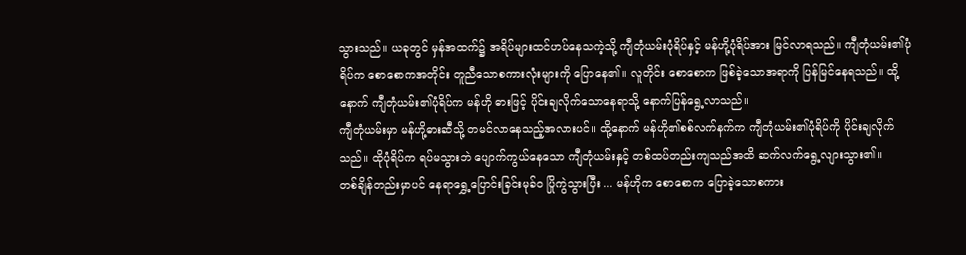သွားသည်။ ယခုတွင် မှန်အထက်၌ အရိပ်များထင်ဟပ်နေသကဲ့သို့ ကျီတုံယမ်းပုံရိပ်နှင့် မန်ဟို့ပုံရိပ်အား မြင်လာရသည်။ ကျီတုံယမ်း၏ပုံရိပ်က စောစောကအတိုင်း တူညီသောစကားလုံးများကို ပြောနေ၏။ လူတိုင်း စောစောက ဖြစ်ခဲ့သောအရာကို ပြန်မြင်နေရသည်။ ထို့နောက် ကျီတုံယမ်း၏ပုံရိပ်က မန်ဟို ဓားဖြင့် ပိုင်းချလိုက်သောနေရာသို့ နောက်ပြန်ရွေ့လာသည်။
ကျီတုံယမ်းမှာ မန်ဟို့ဓားဆီသို့ တမင်လာနေသည့်အလားပင်။ ထို့နောက် မန်ဟို၏စစ်လက်နက်က ကျီတုံယမ်း၏ပုံရိပ်ကို ပိုင်းချလိုက်သည်။ ထိုပုံရိပ်က ရပ်မသွားဘဲ ပျောက်ကွယ်နေသော ကျီတုံယမ်းနှင့် တစ်ထပ်တည်းကျသည်အထိ ဆက်လက်ရွေ့လျားသွား၏။
တစ်ချိန်တည်းမှာပင် နေရာရွှေ့ပြောင်းခြင်းမုခ်ဝ ပြိုကွဲသွားပြီး ... မန်ဟိုက စောစောက ပြောခဲ့သောစကား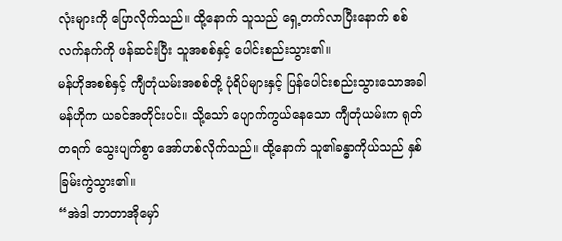လုံးများကို ပြောလိုက်သည်။ ထို့နောက် သူသည် ရှေ့တက်လာပြီးနောက် စစ်လက်နက်ကို ဖန်ဆင်းပြီး သူအစစ်နှင့် ပေါင်းစည်းသွား၏။
မန်ဟိုအစစ်နှင့် ကျီတုံယမ်းအစစ်တို့ ပုံရိပ်များနှင့် ပြန်ပေါင်းစည်းသွားသောအခါ မန်ဟိုက ယခင်အတိုင်းပင်။ သို့သော် ပျောက်ကွယ်နေသော ကျီတုံယမ်းက ရုတ်တရက် သွေးပျက်စွာ အော်ဟစ်လိုက်သည်။ ထို့နောက် သူ၏ခန္ဓာကိုယ်သည် နှစ်ခြမ်းကွဲသွား၏။
“အဲဒါ ဘာတာအိုမှော်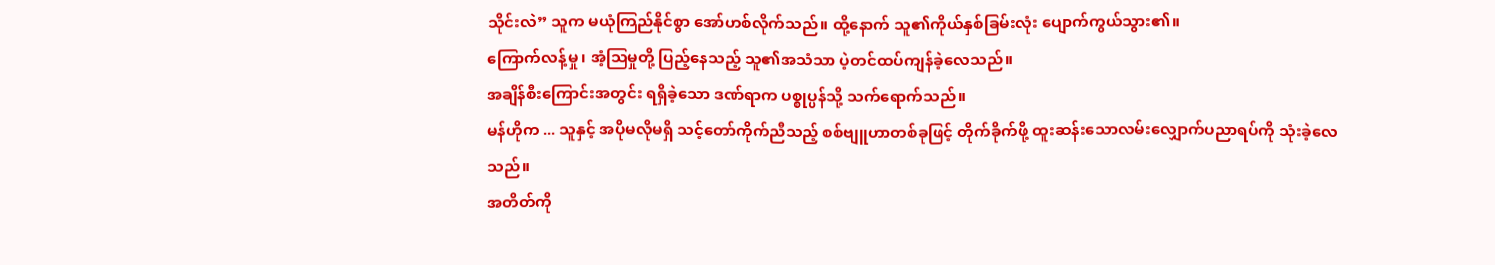သိုင်းလဲ” သူက မယုံကြည်နိုင်စွာ အော်ဟစ်လိုက်သည်။ ထို့နောက် သူ၏ကိုယ်နှစ်ခြမ်းလုံး ပျောက်ကွယ်သွား၏။
ကြောက်လန့်မှု၊ အံ့ဩမှုတို့ ပြည့်နေသည့် သူ၏အသံသာ ပဲ့တင်ထပ်ကျန်ခဲ့လေသည်။
အချိန်စီးကြောင်းအတွင်း ရရှိခဲ့သော ဒဏ်ရာက ပစ္စုပ္ပန်သို့ သက်ရောက်သည်။
မန်ဟိုက ... သူနှင့် အပိုမလိုမရှိ သင့်တော်ကိုက်ညီသည့် စစ်ဗျူဟာတစ်ခုဖြင့် တိုက်ခိုက်ဖို့ ထူးဆန်းသောလမ်းလျှောက်ပညာရပ်ကို သုံးခဲ့လေသည်။
အတိတ်ကို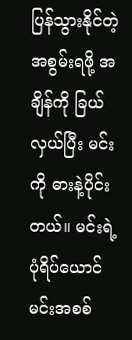ပြန်သွားနိုင်တဲ့အစွမ်းရဖို့ အချိန်ကို ခြယ်လှယ်ပြီး မင်းကို ဓားနဲ့ပိုင်းတယ်။ မင်းရဲ့ ပုံရိပ်ယောင် မင်းအစစ်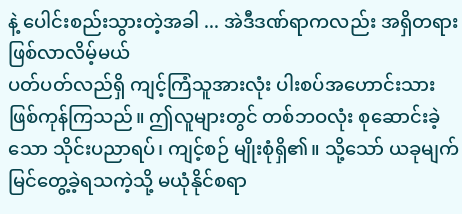နဲ့ ပေါင်းစည်းသွားတဲ့အခါ ... အဲဒီဒဏ်ရာကလည်း အရှိတရားဖြစ်လာလိမ့်မယ်
ပတ်ပတ်လည်ရှိ ကျင့်ကြံသူအားလုံး ပါးစပ်အဟောင်းသားဖြစ်ကုန်ကြသည်။ ဤလူများတွင် တစ်ဘဝလုံး စုဆောင်းခဲ့သော သိုင်းပညာရပ်၊ ကျင့်စဉ် မျိုးစုံရှိ၏။ သို့သော် ယခုမျက်မြင်တွေ့ခဲ့ရသကဲ့သို့ မယုံနိုင်စရာ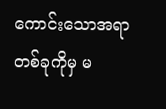ကောင်းသောအရာတစ်ခုကိုမှ မ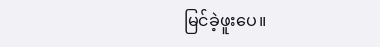မြင်ခဲ့ဖူးပေ။